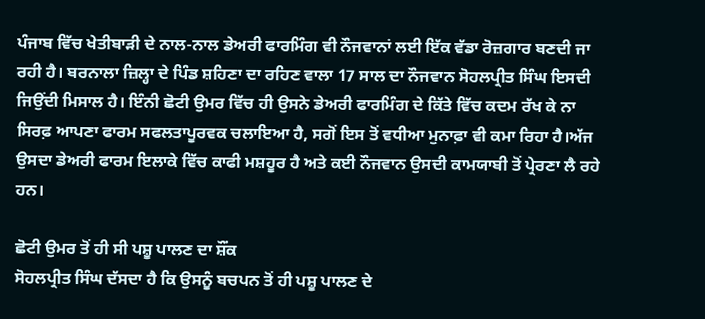ਪੰਜਾਬ ਵਿੱਚ ਖੇਤੀਬਾੜੀ ਦੇ ਨਾਲ-ਨਾਲ ਡੇਅਰੀ ਫਾਰਮਿੰਗ ਵੀ ਨੌਜਵਾਨਾਂ ਲਈ ਇੱਕ ਵੱਡਾ ਰੋਜ਼ਗਾਰ ਬਣਦੀ ਜਾ ਰਹੀ ਹੈ। ਬਰਨਾਲਾ ਜ਼ਿਲ੍ਹਾ ਦੇ ਪਿੰਡ ਸ਼ਹਿਣਾ ਦਾ ਰਹਿਣ ਵਾਲਾ 17 ਸਾਲ ਦਾ ਨੌਜਵਾਨ ਸੋਹਲਪ੍ਰੀਤ ਸਿੰਘ ਇਸਦੀ ਜਿਉਂਦੀ ਮਿਸਾਲ ਹੈ। ਇੰਨੀ ਛੋਟੀ ਉਮਰ ਵਿੱਚ ਹੀ ਉਸਨੇ ਡੇਅਰੀ ਫਾਰਮਿੰਗ ਦੇ ਕਿੱਤੇ ਵਿੱਚ ਕਦਮ ਰੱਖ ਕੇ ਨਾ ਸਿਰਫ਼ ਆਪਣਾ ਫਾਰਮ ਸਫਲਤਾਪੂਰਵਕ ਚਲਾਇਆ ਹੈ, ਸਗੋਂ ਇਸ ਤੋਂ ਵਧੀਆ ਮੁਨਾਫ਼ਾ ਵੀ ਕਮਾ ਰਿਹਾ ਹੈ।ਅੱਜ ਉਸਦਾ ਡੇਅਰੀ ਫਾਰਮ ਇਲਾਕੇ ਵਿੱਚ ਕਾਫੀ ਮਸ਼ਹੂਰ ਹੈ ਅਤੇ ਕਈ ਨੌਜਵਾਨ ਉਸਦੀ ਕਾਮਯਾਬੀ ਤੋਂ ਪ੍ਰੇਰਣਾ ਲੈ ਰਹੇ ਹਨ।

ਛੋਟੀ ਉਮਰ ਤੋਂ ਹੀ ਸੀ ਪਸ਼ੂ ਪਾਲਣ ਦਾ ਸ਼ੌਂਕ
ਸੋਹਲਪ੍ਰੀਤ ਸਿੰਘ ਦੱਸਦਾ ਹੈ ਕਿ ਉਸਨੂੰ ਬਚਪਨ ਤੋਂ ਹੀ ਪਸ਼ੂ ਪਾਲਣ ਦੇ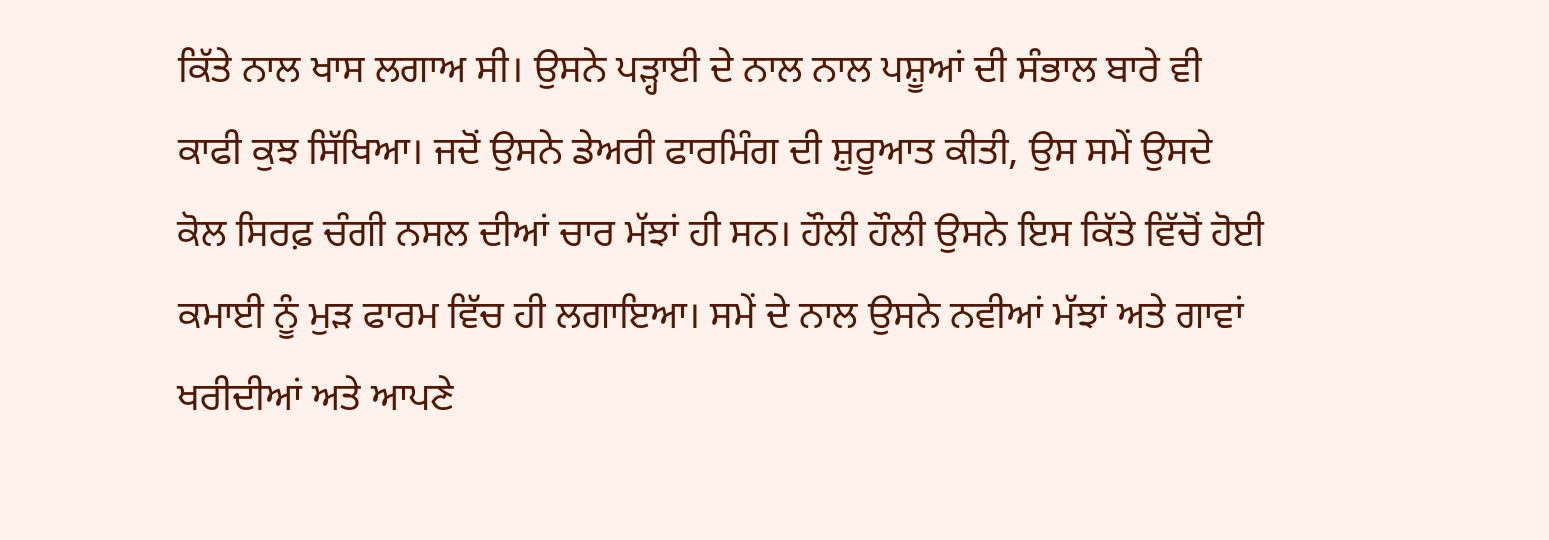ਕਿੱਤੇ ਨਾਲ ਖਾਸ ਲਗਾਅ ਸੀ। ਉਸਨੇ ਪੜ੍ਹਾਈ ਦੇ ਨਾਲ ਨਾਲ ਪਸ਼ੂਆਂ ਦੀ ਸੰਭਾਲ ਬਾਰੇ ਵੀ ਕਾਫੀ ਕੁਝ ਸਿੱਖਿਆ। ਜਦੋਂ ਉਸਨੇ ਡੇਅਰੀ ਫਾਰਮਿੰਗ ਦੀ ਸ਼ੁਰੂਆਤ ਕੀਤੀ, ਉਸ ਸਮੇਂ ਉਸਦੇ ਕੋਲ ਸਿਰਫ਼ ਚੰਗੀ ਨਸਲ ਦੀਆਂ ਚਾਰ ਮੱਝਾਂ ਹੀ ਸਨ। ਹੌਲੀ ਹੌਲੀ ਉਸਨੇ ਇਸ ਕਿੱਤੇ ਵਿੱਚੋਂ ਹੋਈ ਕਮਾਈ ਨੂੰ ਮੁੜ ਫਾਰਮ ਵਿੱਚ ਹੀ ਲਗਾਇਆ। ਸਮੇਂ ਦੇ ਨਾਲ ਉਸਨੇ ਨਵੀਆਂ ਮੱਝਾਂ ਅਤੇ ਗਾਵਾਂ ਖਰੀਦੀਆਂ ਅਤੇ ਆਪਣੇ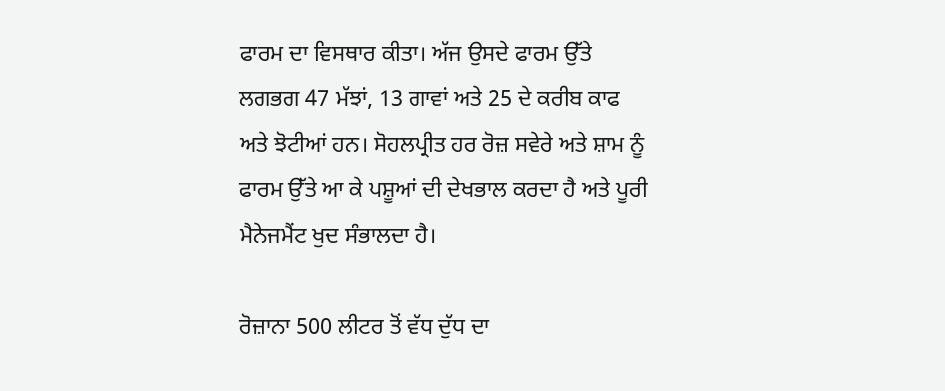ਫਾਰਮ ਦਾ ਵਿਸਥਾਰ ਕੀਤਾ। ਅੱਜ ਉਸਦੇ ਫਾਰਮ ਉੱਤੇ ਲਗਭਗ 47 ਮੱਝਾਂ, 13 ਗਾਵਾਂ ਅਤੇ 25 ਦੇ ਕਰੀਬ ਕਾਫ ਅਤੇ ਝੋਟੀਆਂ ਹਨ। ਸੋਹਲਪ੍ਰੀਤ ਹਰ ਰੋਜ਼ ਸਵੇਰੇ ਅਤੇ ਸ਼ਾਮ ਨੂੰ ਫਾਰਮ ਉੱਤੇ ਆ ਕੇ ਪਸ਼ੂਆਂ ਦੀ ਦੇਖਭਾਲ ਕਰਦਾ ਹੈ ਅਤੇ ਪੂਰੀ ਮੈਨੇਜਮੈਂਟ ਖੁਦ ਸੰਭਾਲਦਾ ਹੈ।

ਰੋਜ਼ਾਨਾ 500 ਲੀਟਰ ਤੋਂ ਵੱਧ ਦੁੱਧ ਦਾ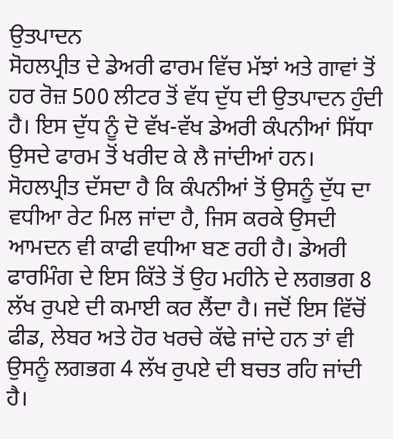ਉਤਪਾਦਨ
ਸੋਹਲਪ੍ਰੀਤ ਦੇ ਡੇਅਰੀ ਫਾਰਮ ਵਿੱਚ ਮੱਝਾਂ ਅਤੇ ਗਾਵਾਂ ਤੋਂ ਹਰ ਰੋਜ਼ 500 ਲੀਟਰ ਤੋਂ ਵੱਧ ਦੁੱਧ ਦੀ ਉਤਪਾਦਨ ਹੁੰਦੀ ਹੈ। ਇਸ ਦੁੱਧ ਨੂੰ ਦੋ ਵੱਖ-ਵੱਖ ਡੇਅਰੀ ਕੰਪਨੀਆਂ ਸਿੱਧਾ ਉਸਦੇ ਫਾਰਮ ਤੋਂ ਖਰੀਦ ਕੇ ਲੈ ਜਾਂਦੀਆਂ ਹਨ। ਸੋਹਲਪ੍ਰੀਤ ਦੱਸਦਾ ਹੈ ਕਿ ਕੰਪਨੀਆਂ ਤੋਂ ਉਸਨੂੰ ਦੁੱਧ ਦਾ ਵਧੀਆ ਰੇਟ ਮਿਲ ਜਾਂਦਾ ਹੈ, ਜਿਸ ਕਰਕੇ ਉਸਦੀ ਆਮਦਨ ਵੀ ਕਾਫੀ ਵਧੀਆ ਬਣ ਰਹੀ ਹੈ। ਡੇਅਰੀ ਫਾਰਮਿੰਗ ਦੇ ਇਸ ਕਿੱਤੇ ਤੋਂ ਉਹ ਮਹੀਨੇ ਦੇ ਲਗਭਗ 8 ਲੱਖ ਰੁਪਏ ਦੀ ਕਮਾਈ ਕਰ ਲੈਂਦਾ ਹੈ। ਜਦੋਂ ਇਸ ਵਿੱਚੋਂ ਫੀਡ, ਲੇਬਰ ਅਤੇ ਹੋਰ ਖਰਚੇ ਕੱਢੇ ਜਾਂਦੇ ਹਨ ਤਾਂ ਵੀ ਉਸਨੂੰ ਲਗਭਗ 4 ਲੱਖ ਰੁਪਏ ਦੀ ਬਚਤ ਰਹਿ ਜਾਂਦੀ ਹੈ।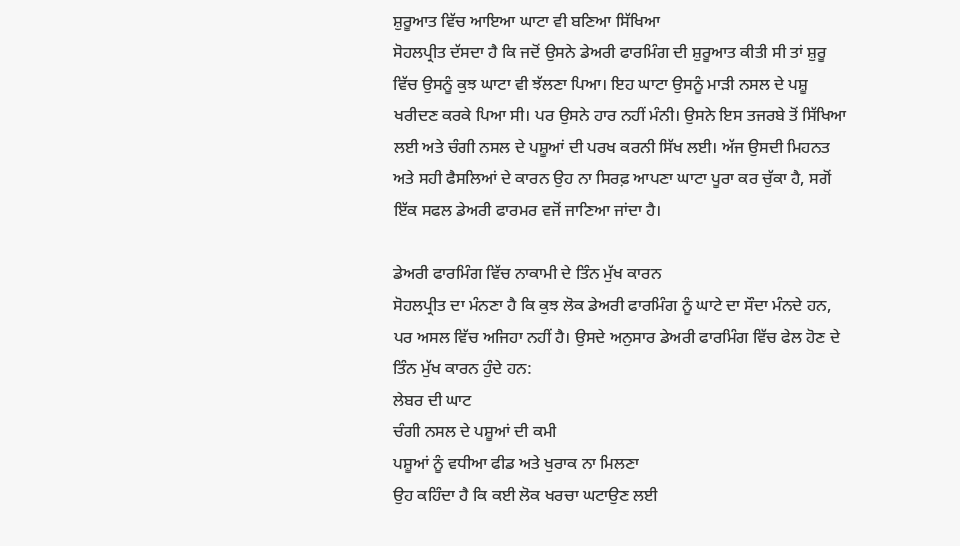ਸ਼ੁਰੂਆਤ ਵਿੱਚ ਆਇਆ ਘਾਟਾ ਵੀ ਬਣਿਆ ਸਿੱਖਿਆ
ਸੋਹਲਪ੍ਰੀਤ ਦੱਸਦਾ ਹੈ ਕਿ ਜਦੋਂ ਉਸਨੇ ਡੇਅਰੀ ਫਾਰਮਿੰਗ ਦੀ ਸ਼ੁਰੂਆਤ ਕੀਤੀ ਸੀ ਤਾਂ ਸ਼ੁਰੂ ਵਿੱਚ ਉਸਨੂੰ ਕੁਝ ਘਾਟਾ ਵੀ ਝੱਲਣਾ ਪਿਆ। ਇਹ ਘਾਟਾ ਉਸਨੂੰ ਮਾੜੀ ਨਸਲ ਦੇ ਪਸ਼ੂ ਖਰੀਦਣ ਕਰਕੇ ਪਿਆ ਸੀ। ਪਰ ਉਸਨੇ ਹਾਰ ਨਹੀਂ ਮੰਨੀ। ਉਸਨੇ ਇਸ ਤਜਰਬੇ ਤੋਂ ਸਿੱਖਿਆ ਲਈ ਅਤੇ ਚੰਗੀ ਨਸਲ ਦੇ ਪਸ਼ੂਆਂ ਦੀ ਪਰਖ ਕਰਨੀ ਸਿੱਖ ਲਈ। ਅੱਜ ਉਸਦੀ ਮਿਹਨਤ ਅਤੇ ਸਹੀ ਫੈਸਲਿਆਂ ਦੇ ਕਾਰਨ ਉਹ ਨਾ ਸਿਰਫ਼ ਆਪਣਾ ਘਾਟਾ ਪੂਰਾ ਕਰ ਚੁੱਕਾ ਹੈ, ਸਗੋਂ ਇੱਕ ਸਫਲ ਡੇਅਰੀ ਫਾਰਮਰ ਵਜੋਂ ਜਾਣਿਆ ਜਾਂਦਾ ਹੈ।

ਡੇਅਰੀ ਫਾਰਮਿੰਗ ਵਿੱਚ ਨਾਕਾਮੀ ਦੇ ਤਿੰਨ ਮੁੱਖ ਕਾਰਨ
ਸੋਹਲਪ੍ਰੀਤ ਦਾ ਮੰਨਣਾ ਹੈ ਕਿ ਕੁਝ ਲੋਕ ਡੇਅਰੀ ਫਾਰਮਿੰਗ ਨੂੰ ਘਾਟੇ ਦਾ ਸੌਦਾ ਮੰਨਦੇ ਹਨ, ਪਰ ਅਸਲ ਵਿੱਚ ਅਜਿਹਾ ਨਹੀਂ ਹੈ। ਉਸਦੇ ਅਨੁਸਾਰ ਡੇਅਰੀ ਫਾਰਮਿੰਗ ਵਿੱਚ ਫੇਲ ਹੋਣ ਦੇ ਤਿੰਨ ਮੁੱਖ ਕਾਰਨ ਹੁੰਦੇ ਹਨ:
ਲੇਬਰ ਦੀ ਘਾਟ
ਚੰਗੀ ਨਸਲ ਦੇ ਪਸ਼ੂਆਂ ਦੀ ਕਮੀ
ਪਸ਼ੂਆਂ ਨੂੰ ਵਧੀਆ ਫੀਡ ਅਤੇ ਖੁਰਾਕ ਨਾ ਮਿਲਣਾ
ਉਹ ਕਹਿੰਦਾ ਹੈ ਕਿ ਕਈ ਲੋਕ ਖਰਚਾ ਘਟਾਉਣ ਲਈ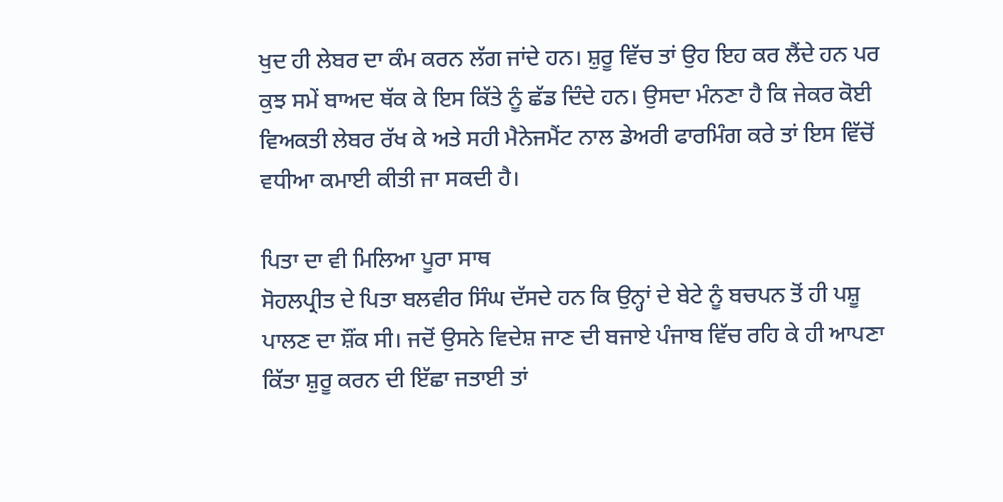ਖੁਦ ਹੀ ਲੇਬਰ ਦਾ ਕੰਮ ਕਰਨ ਲੱਗ ਜਾਂਦੇ ਹਨ। ਸ਼ੁਰੂ ਵਿੱਚ ਤਾਂ ਉਹ ਇਹ ਕਰ ਲੈਂਦੇ ਹਨ ਪਰ ਕੁਝ ਸਮੇਂ ਬਾਅਦ ਥੱਕ ਕੇ ਇਸ ਕਿੱਤੇ ਨੂੰ ਛੱਡ ਦਿੰਦੇ ਹਨ। ਉਸਦਾ ਮੰਨਣਾ ਹੈ ਕਿ ਜੇਕਰ ਕੋਈ ਵਿਅਕਤੀ ਲੇਬਰ ਰੱਖ ਕੇ ਅਤੇ ਸਹੀ ਮੈਨੇਜਮੈਂਟ ਨਾਲ ਡੇਅਰੀ ਫਾਰਮਿੰਗ ਕਰੇ ਤਾਂ ਇਸ ਵਿੱਚੋਂ ਵਧੀਆ ਕਮਾਈ ਕੀਤੀ ਜਾ ਸਕਦੀ ਹੈ।

ਪਿਤਾ ਦਾ ਵੀ ਮਿਲਿਆ ਪੂਰਾ ਸਾਥ
ਸੋਹਲਪ੍ਰੀਤ ਦੇ ਪਿਤਾ ਬਲਵੀਰ ਸਿੰਘ ਦੱਸਦੇ ਹਨ ਕਿ ਉਨ੍ਹਾਂ ਦੇ ਬੇਟੇ ਨੂੰ ਬਚਪਨ ਤੋਂ ਹੀ ਪਸ਼ੂ ਪਾਲਣ ਦਾ ਸ਼ੌਂਕ ਸੀ। ਜਦੋਂ ਉਸਨੇ ਵਿਦੇਸ਼ ਜਾਣ ਦੀ ਬਜਾਏ ਪੰਜਾਬ ਵਿੱਚ ਰਹਿ ਕੇ ਹੀ ਆਪਣਾ ਕਿੱਤਾ ਸ਼ੁਰੂ ਕਰਨ ਦੀ ਇੱਛਾ ਜਤਾਈ ਤਾਂ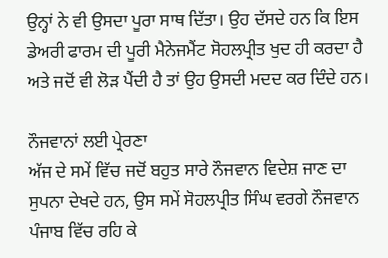ਉਨ੍ਹਾਂ ਨੇ ਵੀ ਉਸਦਾ ਪੂਰਾ ਸਾਥ ਦਿੱਤਾ। ਉਹ ਦੱਸਦੇ ਹਨ ਕਿ ਇਸ ਡੇਅਰੀ ਫਾਰਮ ਦੀ ਪੂਰੀ ਮੈਨੇਜਮੈਂਟ ਸੋਹਲਪ੍ਰੀਤ ਖੁਦ ਹੀ ਕਰਦਾ ਹੈ ਅਤੇ ਜਦੋਂ ਵੀ ਲੋੜ ਪੈਂਦੀ ਹੈ ਤਾਂ ਉਹ ਉਸਦੀ ਮਦਦ ਕਰ ਦਿੰਦੇ ਹਨ।

ਨੌਜਵਾਨਾਂ ਲਈ ਪ੍ਰੇਰਣਾ
ਅੱਜ ਦੇ ਸਮੇਂ ਵਿੱਚ ਜਦੋਂ ਬਹੁਤ ਸਾਰੇ ਨੌਜਵਾਨ ਵਿਦੇਸ਼ ਜਾਣ ਦਾ ਸੁਪਨਾ ਦੇਖਦੇ ਹਨ, ਉਸ ਸਮੇਂ ਸੋਹਲਪ੍ਰੀਤ ਸਿੰਘ ਵਰਗੇ ਨੌਜਵਾਨ ਪੰਜਾਬ ਵਿੱਚ ਰਹਿ ਕੇ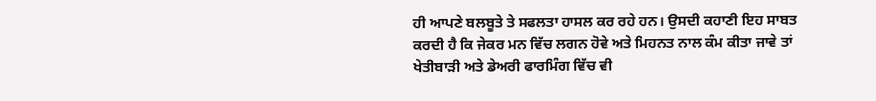ਹੀ ਆਪਣੇ ਬਲਬੂਤੇ ਤੇ ਸਫਲਤਾ ਹਾਸਲ ਕਰ ਰਹੇ ਹਨ। ਉਸਦੀ ਕਹਾਣੀ ਇਹ ਸਾਬਤ ਕਰਦੀ ਹੈ ਕਿ ਜੇਕਰ ਮਨ ਵਿੱਚ ਲਗਨ ਹੋਵੇ ਅਤੇ ਮਿਹਨਤ ਨਾਲ ਕੰਮ ਕੀਤਾ ਜਾਵੇ ਤਾਂ ਖੇਤੀਬਾੜੀ ਅਤੇ ਡੇਅਰੀ ਫਾਰਮਿੰਗ ਵਿੱਚ ਵੀ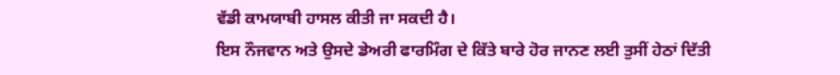ਵੱਡੀ ਕਾਮਯਾਬੀ ਹਾਸਲ ਕੀਤੀ ਜਾ ਸਕਦੀ ਹੈ।
ਇਸ ਨੌਜਵਾਨ ਅਤੇ ਉਸਦੇ ਡੇਅਰੀ ਫਾਰਮਿੰਗ ਦੇ ਕਿੱਤੇ ਬਾਰੇ ਹੋਰ ਜਾਨਣ ਲਈ ਤੁਸੀਂ ਹੇਠਾਂ ਦਿੱਤੀ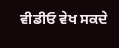ਵੀਡੀਓ ਵੇਖ ਸਕਦੇ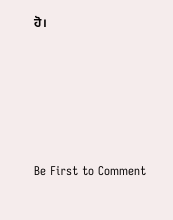ਹੋ।







Be First to Comment